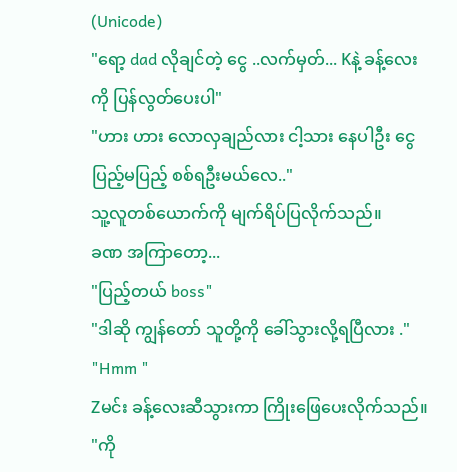(Unicode)
"ရော့ dad လိုချင်တဲ့ ငွေ ..လက်မှတ်... Kနဲ့ ခန့်လေးကို ပြန်လွတ်ပေးပါ"
"ဟား ဟား လောလှချည်လား ငါ့သား နေပါဦး ငွေ ပြည့်မပြည့် စစ်ရဦးမယ်လေ.."
သူ့လူတစ်ယောက်ကို မျက်ရိပ်ပြလိုက်သည်။
ခဏ အကြာတော့...
"ပြည့်တယ် boss"
"ဒါဆို ကျွန်တော် သူတို့ကို ခေါ်သွားလို့ရပြီလား ."
"Hmm "
Zမင်း ခန့်လေးဆီသွားကာ ကြိုးဖြေပေးလိုက်သည်။
"ကို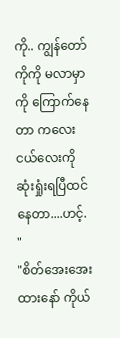ကို.. ကျွန်တော် ကိုကို မလာမှာကို ကြောက်နေတာ ကလေးငယ်လေးကို ဆုံးရှုံးရပြီထင်နေတာ....ဟင့်. "
"စိတ်အေးအေးထားနော် ကိုယ်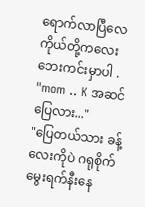ရောက်လာပြီလေ ကိုယ်တို့ကလေး ဘေးကင်းမှာပါ .
"mom .. K အဆင်ပြေလား..."
"ပြေတယ်သား ခန့်လေးကိုပဲ ဂရုစိုက် မွေးရက်နီးနေ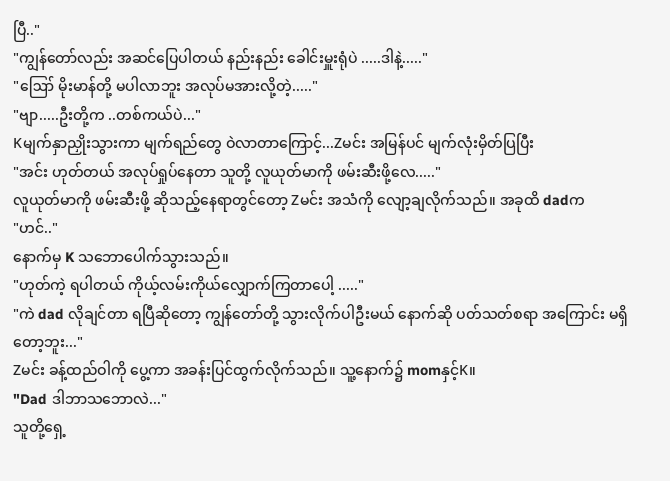ပြီ.."
"ကျွန်တော်လည်း အဆင်ပြေပါတယ် နည်းနည်း ခေါင်းမှူးရုံပဲ .....ဒါနဲ့....."
"ဪ မိုးမာန်တို့ မပါလာဘူး အလုပ်မအားလို့တဲ့....."
"ဗျာ.....ဦးတို့က ..တစ်ကယ်ပဲ..."
Kမျက်နှာညှိုးသွားကာ မျက်ရည်တွေ ဝဲလာတာကြောင့်...Zမင်း အမြန်ပင် မျက်လုံးမှိတ်ပြပြီး
"အင်း ဟုတ်တယ် အလုပ်ရှုပ်နေတာ သူတို့ လူယုတ်မာကို ဖမ်းဆီးဖို့လေ....."
လူယုတ်မာကို ဖမ်းဆီးဖို့ ဆိုသည့်နေရာတွင်တော့ Zမင်း အသံကို လျော့ချလိုက်သည်။ အခုထိ dadက
"ဟင်.."
နောက်မှ K သဘောပေါက်သွားသည်။
"ဟုတ်ကဲ့ ရပါတယ် ကိုယ့်လမ်းကိုယ်လျှောက်ကြတာပေါ့ ....."
"ကဲ dad လိုချင်တာ ရပြီဆိုတော့ ကျွန်တော်တို့ သွားလိုက်ပါဦးမယ် နောက်ဆို ပတ်သတ်စရာ အကြောင်း မရှိတော့ဘူး..."
Zမင်း ခန့်ထည်ဝါကို ပွေ့ကာ အခန်းပြင်ထွက်လိုက်သည်။ သူ့နောက်၌ momနှင့်K။
"Dad ဒါဘာသဘောလဲ..."
သူတို့ရှေ့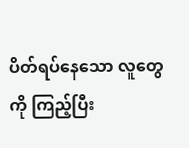ပိတ်ရပ်နေသော လူတွေကို ကြည့်ပြီး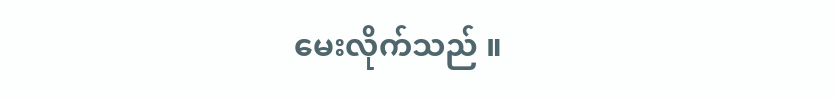မေးလိုက်သည် ။